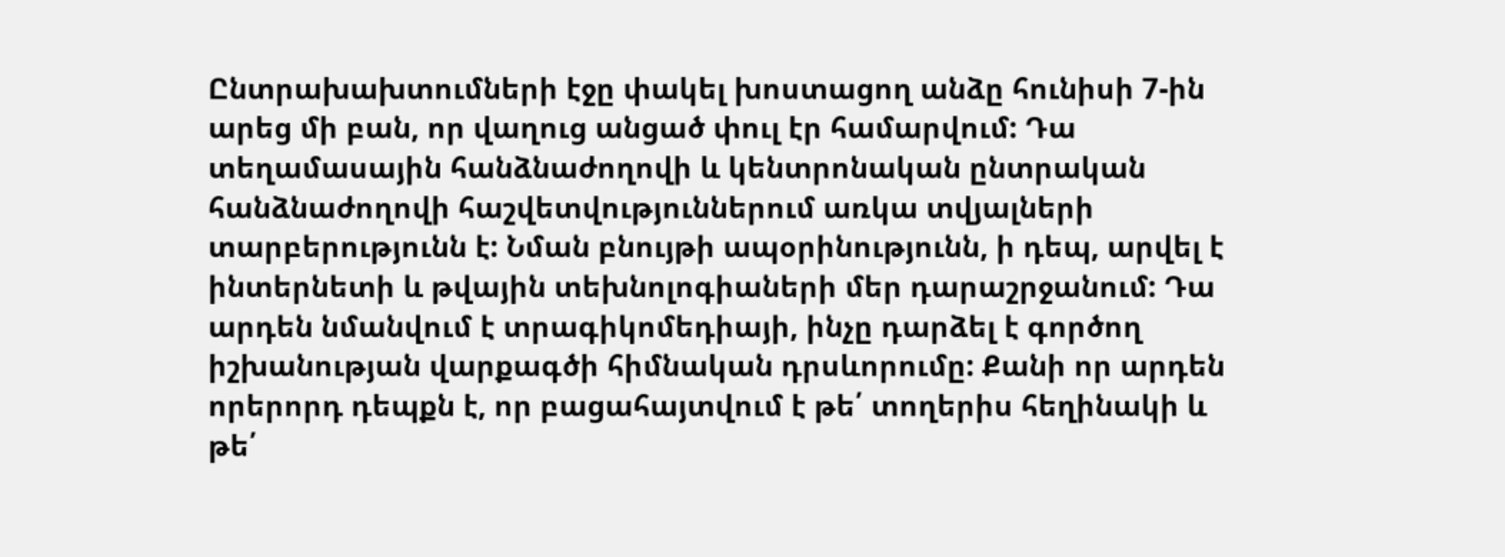Ընտրախախտումների էջը փակել խոստացող անձը հունիսի 7-ին արեց մի բան, որ վաղուց անցած փուլ էր համարվում: Դա տեղամասային հանձնաժողովի և կենտրոնական ընտրական հանձնաժողովի հաշվետվություններում առկա տվյալների տարբերությունն է: Նման բնույթի ապօրինությունն, ի դեպ, արվել է ինտերնետի և թվային տեխնոլոգիաների մեր դարաշրջանում: Դա արդեն նմանվում է տրագիկոմեդիայի, ինչը դարձել է գործող իշխանության վարքագծի հիմնական դրսևորումը: Քանի որ արդեն որերորդ դեպքն է, որ բացահայտվում է թե՛ տողերիս հեղինակի և թե՛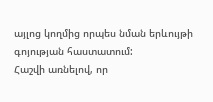այլոց կողմից որպես նման երևույթի գոյության հաստատում:
Հաշվի առնելով, որ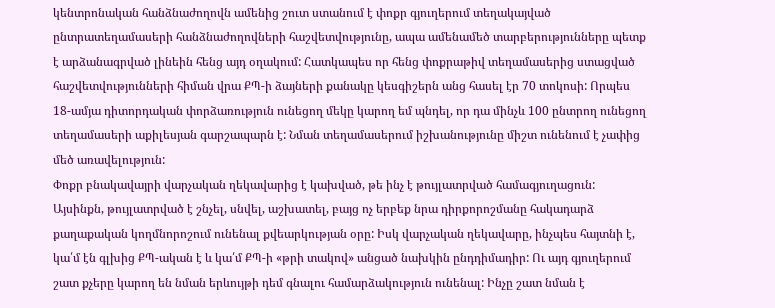կենտրոնական հանձնաժողովն ամենից շուտ ստանում է փոքր գյուղերում տեղակայված ընտրատեղամասերի հանձնաժողովների հաշվետվությունը, ապա ամենամեծ տարբերությունները պետք է արձանագրված լինեին հենց այդ օղակում: Հատկապես որ հենց փոքրաթիվ տեղամասերից ստացված հաշվետվությունների հիման վրա ՔՊ-ի ձայների քանակը կեսգիշերն անց հասել էր 70 տոկոսի: Որպես 18-ամյա դիտորդական փորձառություն ունեցող մեկը կարող եմ պնդել, որ դա մինչև 100 ընտրող ունեցող տեղամասերի աքիլեսյան գարշապարն է: Նման տեղամասերում իշխանությունը միշտ ունենում է չափից մեծ առավելություն:
Փոքր բնակավայրի վարչական ղեկավարից է կախված, թե ինչ է թույլատրված համագյուղացուն: Այսինքն, թույլատրված է շնչել, սնվել, աշխատել, բայց ոչ երբեք նրա դիրքորոշմանը հակադարձ քաղաքական կողմնորոշում ունենալ քվեարկության օրը: Իսկ վարչական ղեկավարը, ինչպես հայտնի է, կա՛մ էն գլխից ՔՊ-ական է և կա՛մ ՔՊ-ի «թրի տակով» անցած նախկին ընդդիմադիր: Ու այդ գյուղերում շատ քչերը կարող են նման երևույթի դեմ գնալու համարձակություն ունենալ: Ինչը շատ նման է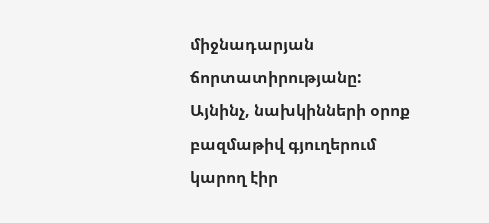միջնադարյան ճորտատիրությանը: Այնինչ, նախկինների օրոք բազմաթիվ գյուղերում կարող էիր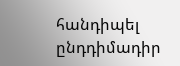հանդիպել ընդդիմադիր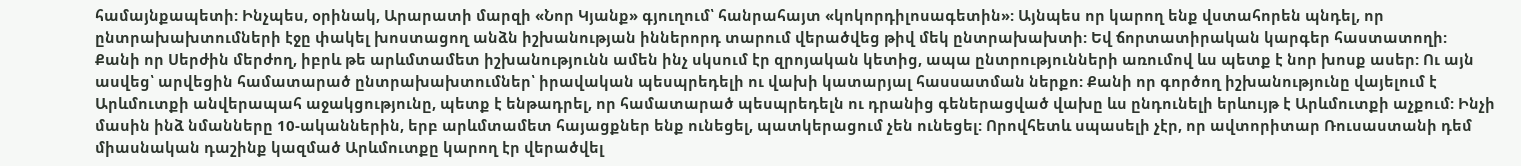համայնքապետի: Ինչպես, օրինակ, Արարատի մարզի «Նոր Կյանք» գյուղում՝ հանրահայտ «կոկորդիլոսագետին»: Այնպես որ կարող ենք վստահորեն պնդել, որ ընտրախախտումների էջը փակել խոստացող անձն իշխանության իններորդ տարում վերածվեց թիվ մեկ ընտրախախտի: Եվ ճորտատիրական կարգեր հաստատողի:
Քանի որ Սերժին մերժող, իբրև թե արևմտամետ իշխանությունն ամեն ինչ սկսում էր զրոյական կետից, ապա ընտրությունների առումով ևս պետք է նոր խոսք ասեր: Ու այն ասվեց՝ արվեցին համատարած ընտրախախտումներ՝ իրավական պեսպրեդելի ու վախի կատարյալ հասսատման ներքո: Քանի որ գործող իշխանությունը վայելում է Արևմուտքի անվերապահ աջակցությունը, պետք է ենթադրել, որ համատարած պեսպրեդելն ու դրանից գեներացված վախը ևս ընդունելի երևույթ է Արևմուտքի աչքում: Ինչի մասին ինձ նմանները 10-ականներին, երբ արևմտամետ հայացքներ ենք ունեցել, պատկերացում չեն ունեցել: Որովհետև սպասելի չէր, որ ավտորիտար Ռուսաստանի դեմ միասնական դաշինք կազմած Արևմուտքը կարող էր վերածվել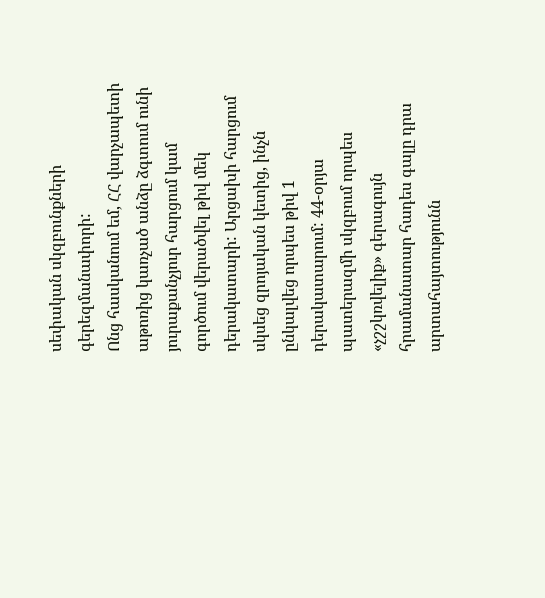սեփական սկզբունքների գերեզմանափորի:
Ոնց հասկանում եմ, ՀՀ վարչապետի աթոռից կառչած անձը ձգտում ունի յուրաքանչյուր հարցում կամ գործում վերածվել թիվ մեկ դերակատարի: Արցախի հարցում սկսեց զրոյական կետից, ինչն ընկալվեց որպես թիվ 1 դերակատարում: 44-օրյա պատերազմի սկզբում որպես «չշշկռվելիք» գերագույն հրամանատար հադես գալը դրա արտահայտությունն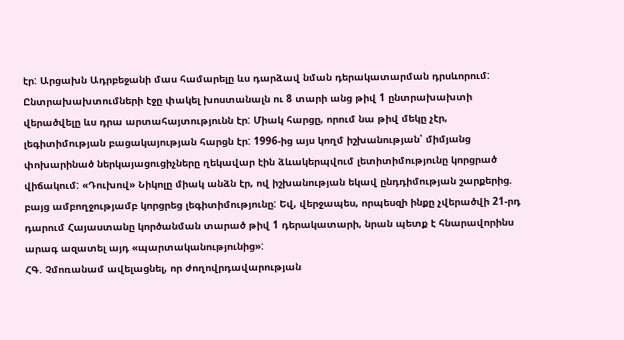էր: Արցախն Ադրբեջանի մաս համարելը ևս դարձավ նման դերակատարման դրսևորում: Ընտրախախտումների էջը փակել խոստանալն ու 8 տարի անց թիվ 1 ընտրախախտի վերածվելը ևս դրա արտահայտությունն էր: Միակ հարցը, որում նա թիվ մեկը չէր, լեգիտիմության բացակայության հարցն էր: 1996-ից այս կողմ իշխանության՝ միմյանց փոխարինած ներկայացուցիչները ղեկավար էին ձևակերպվում լետիտիմությունը կորցրած վիճակում: «Դուխով» Նիկոլը միակ անձն էր, ով իշխանության եկավ ընդդիմության շարքերից. բայց ամբողջությամբ կորցրեց լեգիտիմությունը: Եվ, վերջապես, որպեսզի ինքը չվերածվի 21-րդ դարում Հայաստանը կործանման տարած թիվ 1 դերակատարի, նրան պետք է հնարավորինս արագ ազատել այդ «պարտականությունից»:
ՀԳ. Չմոռանամ ավելացնել, որ ժողովրդավարության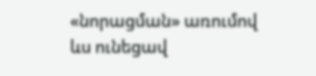«նորացման» առումով ևս ունեցավ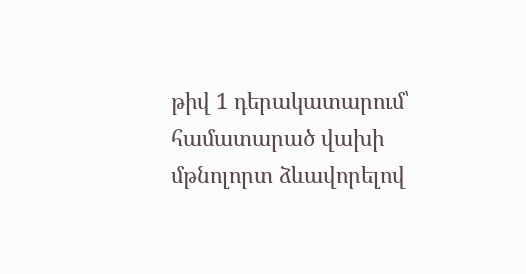թիվ 1 դերակատարում՝ համատարած վախի մթնոլորտ ձևավորելով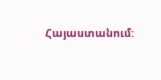Հայաստանում: